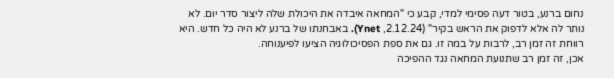נחום ברנע, בטור דעה פסימי למדי, קבע כי "המחאה איבדה את היכולת שלה ליצור סדר יום. לא נותר לה אלא לדפוק את הראש בקיר" (2.12.24, Ynet). באבחנתו של ברנע לא היה כל חדש. היא רווחת זה זמן רב, לרבות על במה זו. גם את ספת הפסיכולוגיה הציעו לפיענוחה.
אכן, זה זמן רב שתנועת המחאה נגד ההפיכה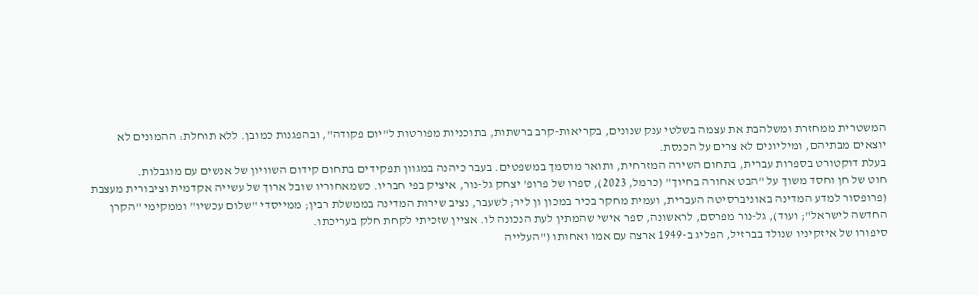המשטרית ממחזרת ומשלהבת את עצמה בשלטי ענק שנונים, בקריאות-קרב ברשתות, בתוכניות מפורטות ל"יום פקודה", ובהפגנות כמובן. ללא תוחלת: ההמונים לא יוצאים מבתיהם, ומיליונים לא צרים על הכנסת.
בעלת דוקטורט בספרות עברית, בתחום השירה המזרחית, ותואר מוסמך במשפטים. בעבר כיהנה במגוון תפקידים בתחום קידום השוויון של אנשים עם מוגבלות.
חוט של חן וחסד משוך על "הבט אחורה בחיוך" (כרמל, 2023), ספרו של פרופ' יצחק גל-נור, איציק בפי חבריו. כשמאחוריו שובל ארוך של עשייה אקדמית וציבורית מעצבת (פרופסור למדע המדינה באוניברסיטה העברית, ועמית מחקר בכיר במכון ון ליר; לשעבר, נציב שירות המדינה בממשלת רבין; ממייסדי "שלום עכשיו" וממקימי "הקרן החדשה לישראל"; ועוד), גל-נור מפרסם, לראשונה, ספר אישי שהמתין לעת הנכונה לו. אציין שזכיתי לקחת חלק בעריכתו.
סיפורו של איזקיניו שנולד בברזיל, הפליג ב-1949 ארצה עם אמו ואחותו ("העלייה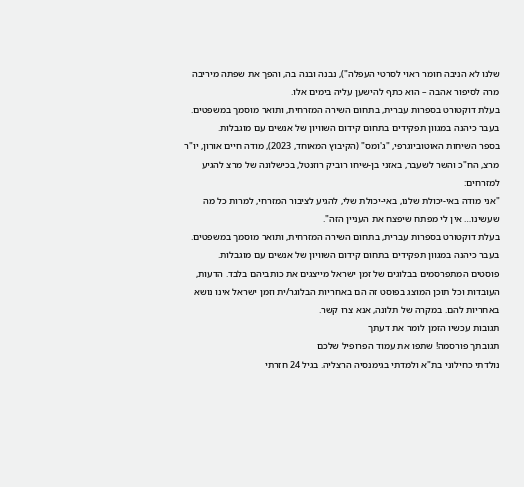שלנו לא הניבה חומר ראוי לסרטי העפלה"), נבנה ובנה בה, והפך את שפתה מיריבה מרה לסיפור אהבה – הוא כתף להישען עליה בימים אלו.
בעלת דוקטורט בספרות עברית, בתחום השירה המזרחית, ותואר מוסמך במשפטים. בעבר כיהנה במגוון תפקידים בתחום קידום השוויון של אנשים עם מוגבלות.
בספר השיחות האוטוביוגרפי, "ג'ומס" (הקיבוץ המאוחד, 2023), מודה חיים אורון, יו"ר מרצ, הח"כ והשר לשעבר, באזני בן-שיחו רוביק רוזנטל, בכישלונה של מרצ להגיע למזרחים:
"אני מודה באי-יכולת שלנו, באי-יכולת שלי, להגיע לציבור המזרחי, למרות כל מה שעשינו… אין לי מפתח שיפצח את העניין הזה".
בעלת דוקטורט בספרות עברית, בתחום השירה המזרחית, ותואר מוסמך במשפטים. בעבר כיהנה במגוון תפקידים בתחום קידום השוויון של אנשים עם מוגבלות.
פוסטים המתפרסמים בבלוגים של זמן ישראל מייצגים את כותביהם בלבד. הדעות, העובדות וכל תוכן המוצג בפוסט זה הם באחריות הבלוגר/ית וזמן ישראל אינו נושא באחריות להם. במקרה של תלונה, אנא צרו קשר.
תגובות עכשיו הזמן לומר את דעתך
תגובתך פורסמה! שתפו את עמוד הפרופיל שלכם
נולדתי כחילוני בת"א ולמדתי בגימנסיה הרצליה. בגיל 24 חזרתי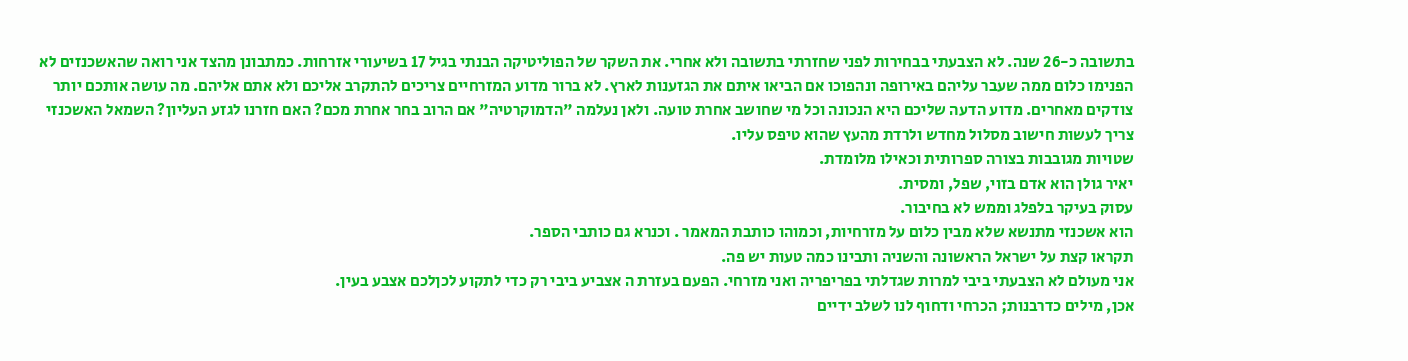בתשובה כ-26 שנה. לא הצבעתי בבחירות לפני שחזרתי בתשובה ולא אחרי. את השקר של הפוליטיקה הבנתי בגיל 17 בשיעורי אזרחות. כמתבונן מהצד אני רואה שהאשכנזים לא הפנימו כלום ממה שעבר עליהם באירופה ונהפוכו אם הביאו איתם את הגזענות לארץ. לא ברור מדוע המזרחיים צריכים להתקרב אליכם ולא אתם אליהם. מה עושה אותכם יותר צודקים מאחרים. מדוע הדעה שליכם היא הנכונה וכל מי שחושב אחרת טועה. ולאן נעלמה "הדמוקרטיה" אם הרוב בחר אחרת מכם? האם חזרנו לגזע העליון? השמאל האשכנזי צריך לעשות חישוב מסלול מחדש ולרדת מהעץ שהוא טיפס עליו.
שטויות מגובבות בצורה ספרותית וכאילו מלומדת.
יאיר גולן הוא אדם בזוי, שפל, ומסית.
עסוק בעיקר בלפלג וממש לא בחיבור.
הוא אשכנזי מתנשא שלא מבין כלום על מזרחיות, וכמוהו כותבת המאמר . וכנרא גם כותבי הספר.
תקראו קצת על ישראל הראשונה והשניה ותבינו כמה טעות יש פה.
אני מעולם לא הצבעתי ביבי למרות שגדלתי בפריפריה ואני מזרחי. הפעם בעזרת ה אצביע ביבי רק כדי לתקוע לכןלכם אצבע בעין.
אכן, מילים כדרבנות; הכרחי ודחוף לנו לשלב ידיים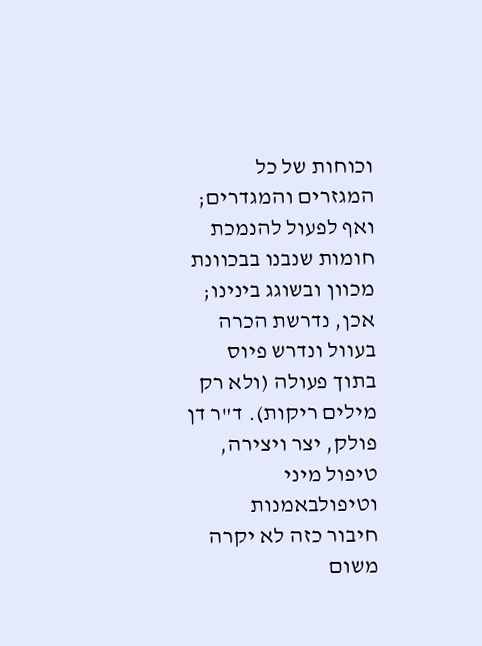וכוחות של כל המגזרים והמגדרים; ואף לפעול להנמכת חומות שנבנו בבכוונת מכוון ובשוגג בינינו; אכן, נדרשת הכרה בעוול ונדרש פיוס בתוך פעולה (ולא רק מילים ריקות). ד"ר דן פולק, יצר ויצירה, טיפול מיני וטיפולבאמנות
חיבור כזה לא יקרה משום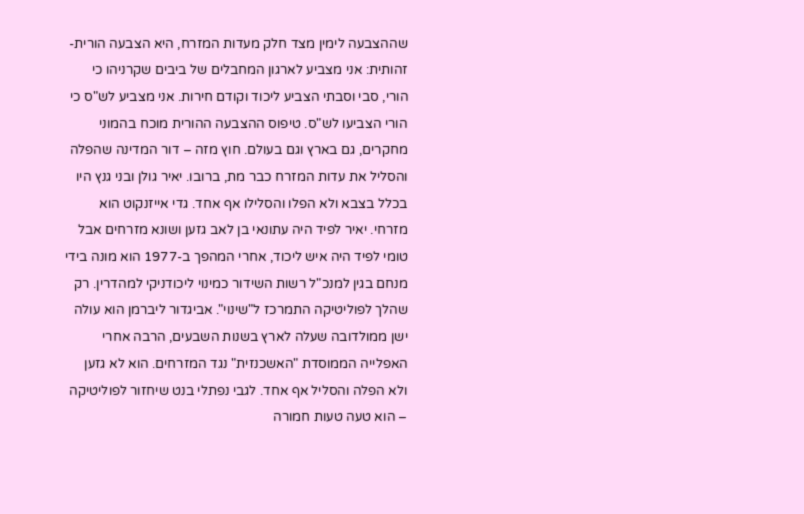שההצבעה לימין מצד חלק מעדות המזרח, היא הצבעה הורית-זהותית: אני מצביע לארגון המחבלים של ביבים שקרניהו כי הורי, סבי וסבתי הצביע ליכוד וקודם חירות. אני מצביע לש"ס כי הורי הצביעו לש"ס. טיפוס ההצבעה ההורית מוכח בהמוני מחקרים, גם בארץ וגם בעולם. חוץ מזה – דור המדינה שהפלה והסליל את עדות המזרח כבר מת, ברובו. יאיר גולן ובני גנץ היו בכלל בצבא ולא הפלו והסלילו אף אחד. גדי אייזנקוט הוא מזרחי. יאיר לפיד היה עתונאי בן לאב גזען ושונא מזרחים אבל טומי לפיד היה איש ליכוד, אחרי המהפך ב-1977 הוא מונה בידי מנחם בגין למנכ"ל רשות השידור כמינוי ליכודניקי למהדרין. רק שהלך לפוליטיקה התמרכז ל"שינוי". אביגדור ליברמן הוא עולה ישן ממולדובה שעלה לארץ בשנות השבעים, הרבה אחרי האפלייה הממוסדת "האשכנזית" נגד המזרחים. הוא לא גזען ולא הפלה והסליל אף אחד. לגבי נפתלי בנט שיחזור לפוליטיקה – הוא טעה טעות חמורה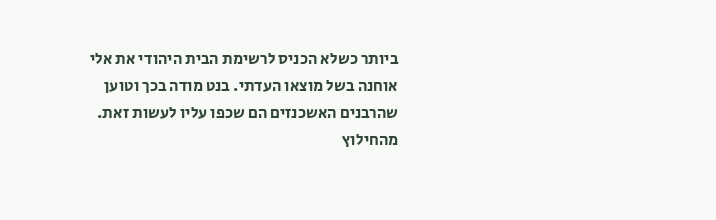ביותר כשלא הכניס לרשימת הבית היהודי את אלי אוחנה בשל מוצאו העדתי. בנט מודה בכך וטוען שהרבנים האשכנזים הם שכפו עליו לעשות זאת.
מהחילוץ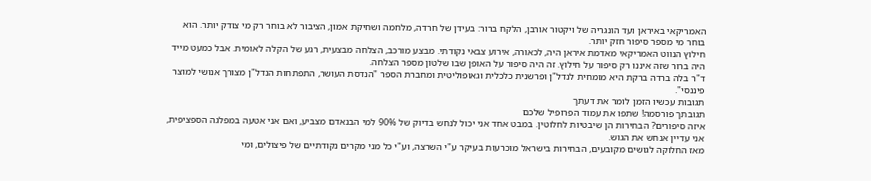האמריקאי באיראן ועד הונגריה של ויקטור אורבן, הלקח ברור: בעידן של חרדה, מלחמה ושחיקת אמון, הציבור לא בוחר רק מי צודק יותר. הוא בוחר מי מספר סיפור חזק יותר.
חילוץ הנווט האמריקאי מאדמת איראן היה, לכאורה, אירוע צבאי נקודתי. מבצע מורכב, הצלחה מבצעית, רגע של הקלה לאומית. אבל כמעט מייד היה ברור שזה איננו רק סיפור על חילוץ. זה היה סיפור על האופן שבו שלטון מספר הצלחה.
ד"ר בלה ברדה ברקת היא מומחית לנדל"ן ופרשנית כלכלית וגאופוליטית ומחברת הספר "הנדסת העושר, התפתחות הנדל"ן מצורך אנושי למוצר פיננסי".
תגובות עכשיו הזמן לומר את דעתך
תגובתך פורסמה! שתפו את עמוד הפרופיל שלכם
איזה סיפורים? הבחירות הן שיבטיות לחלוטין. במבט אחד אני יכול לנחש בדיוק של 90% למי הבנאדם מצביע, ואם אני אטעה במפלגה הספציפית, אני עדיין אנחש את הגוש.
מאז החלוקה לגושים מקובעים, הבחירות בישראל מוכרעות בעיקר ע"י השרצה, וע"י כל מני מקרים נקודתיים של פיצולים, ומי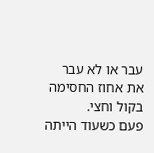עבר או לא עבר את אחוז החסימה בקול וחצי.
פעם כשעוד הייתה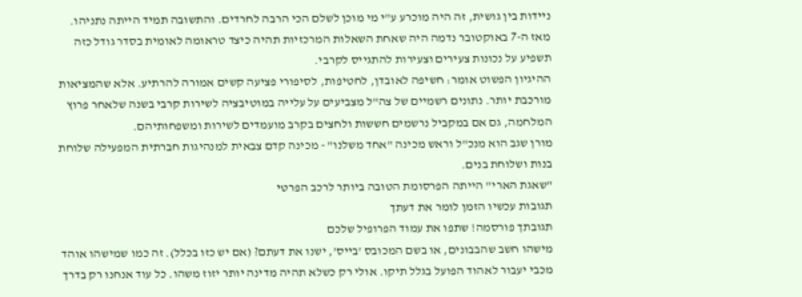ניידות בין גושית, זה היה מוכרע ע"י מי מוכן לשלם הכי הרבה לחרדים. והתשובה תמיד הייתה נתניהו.
מאז ה-7 באוקטובר נדמה היה שאחת השאלות המרכזיות תהיה כיצד טראומה לאומית בסדר גודל כזה תשפיע על נכונות צעירים וצעירות להתגייס לקרבי.
ההיגיון הפשוט אומר: חשיפה לאובדן, לחטיפות, לסיפורי פציעה קשים אמורה להרתיע. אלא שהמציאות מורכבת יותר. נתונים רשמיים של צה"ל מצביעים על עלייה במוטיבציה לשירות קרבי בשנה שלאחר פרוץ המלחמה, גם אם במקביל נרשמים חששות ולחצים בקרב מועמדים לשירות ומשפחותיהם.
מורן שגב הוא מנכ"ל וראש מכינה "אחד משלנו" - מכינה קדם צבאית למנהיגות חברתית המפעילה שלוחת בנות ושלוחת בנים.
"שאגת הארי" הייתה הפרסומת הטובה ביותר לרכב הפרטי
תגובות עכשיו הזמן לומר את דעתך
תגובתך פורסמה! שתפו את עמוד הפרופיל שלכם
מישהו חשב שהבבונים, או בשם המכובס 'בייס', ישנו את דעתם? (אם יש כזו בכלל). זה כמו שמישהו אוהד מכבי יעבור לאהוד הפועל בגלל תיקו. אולי רק כשלא תהיה מדינה יותר יזוז משהו. כל עוד אנחנו רק בדרך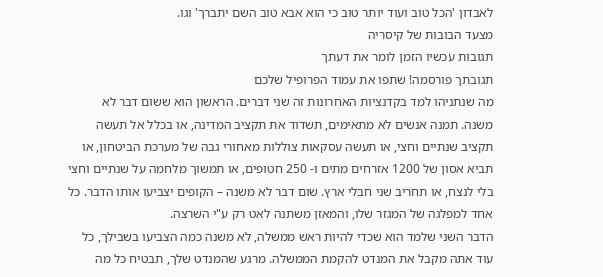לאבדון 'הכל טוב ועוד יותר טוב כי הוא אבא טוב השם יתברך' וגו.
מצעד הבובות של קיסריה
תגובות עכשיו הזמן לומר את דעתך
תגובתך פורסמה! שתפו את עמוד הפרופיל שלכם
מה שנתניהו למד בקדנציות האחרונות זה שני דברים. הראשון הוא ששום דבר לא משנה. תמנה אנשים לא מתאימים, תשדוד את תקציב המדינה, או בכלל אל תעשה תקציב שנתיים וחצי, או תעשה עסקאות צוללות מאחורי גבה של מערכת הביטחון, או תביא אסון של 1200 אזרחים מתים ו- 250 חטופים, או תמשוך מלחמה על שנתיים וחצי בלי לנצח, או תחריב שני חבלי ארץ. שום דבר לא משנה – הקופים יצביעו אותו הדבר. כל אחד למפלגה של המגזר שלו, והמאזן משתנה לאט רק ע"י השרצה.
הדבר השני שלמד הוא שכדי להיות ראש ממשלה, לא משנה כמה הצביעו בשבילך, כל עוד אתה מקבל את המנדט להקמת הממשלה. מרגע שהמנדט שלך, תבטיח כל מה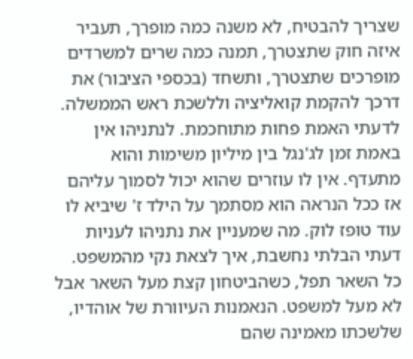שצריך להבטיח, לא משנה כמה מופרך, תעביר איזה חוק שתצטרך, תמנה כמה שרים למשרדים מופרכים שתצטרך, ותשחד (בכספי הציבור) את דרכך להקמת קואליציה וללשכת ראש הממשלה.
לדעתי האמת פחות מתוחכמת. לנתניהו אין באמת זמן לג'נגל בין מיליון משימות והוא מתעדף. אין לו עוזרים שהוא יכול לסמוך עליהם אז ככל הנראה הוא מסתמך על הילד ז' שיביא לו עוד טופז לוק. מה שמעניין את נתניהו לעניות דעתי הבלתי נחשבת, איך לצאת נקי מהמשפט. כל השאר תפל, כשהביטחון קצת מעל השאר אבל לא מעל למשפט. הנאמנות העיוורת של אוהדיו, שלשכתו מאמינה שהם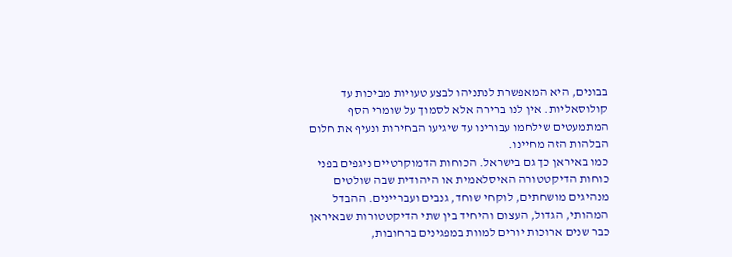בבונים, היא המאפשרת לנתניהו לבצע טעויות מביכות עד קולוסאליות. אין לנו ברירה אלא לסמוך על שומרי הסף המתמעטים שילחמו עבורינו עד שיגיעו הבחירות ונעיף את חלום הבלהות הזה מחיינו.
כמו באיראן כך גם בישראל. הכוחות הדמוקרטיים ניגפים בפני כוחות הדיקטטורה האיסלאמית או היהודית שבה שולטים מנהיגים מושחתים, לוקחי שוחד, גנבים ועבריינים. ההבדל המהותי, הגדול, העצום והיחיד בין שתי הדיקטטורות שבאיראן כבר שנים ארוכות יורים למוות במפגינים ברחובות,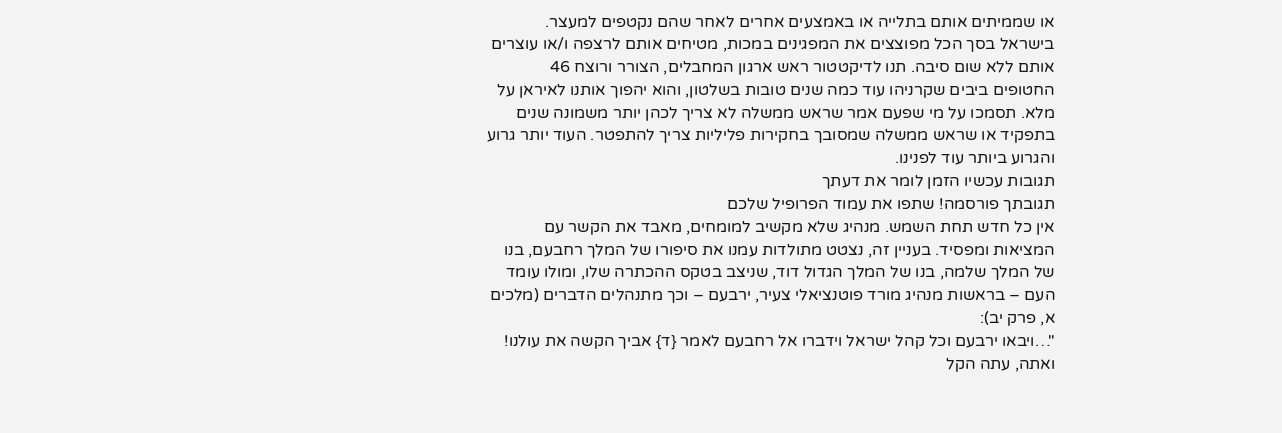או שממיתים אותם בתלייה או באמצעים אחרים לאחר שהם נקטפים למעצר. בישראל בסך הכל מפוצצים את המפגינים במכות, מטיחים אותם לרצפה ו/או עוצרים אותם ללא שום סיבה. תנו לדיקטטור ראש ארגון המחבלים, הצורר ורוצח 46 החטופים ביבים שקרניהו עוד כמה שנים טובות בשלטון, והוא יהפוך אותנו לאיראן על מלא. תסמכו על מי שפעם אמר שראש ממשלה לא צריך לכהן יותר משמונה שנים בתפקיד או שראש ממשלה שמסובך בחקירות פליליות צריך להתפטר. העוד יותר גרוע והגרוע ביותר עוד לפנינו.
תגובות עכשיו הזמן לומר את דעתך
תגובתך פורסמה! שתפו את עמוד הפרופיל שלכם
אין כל חדש תחת השמש. מנהיג שלא מקשיב למומחים, מאבד את הקשר עם המציאות ומפסיד. בעניין זה, נצטט מתולדות עמנו את סיפורו של המלך רחבעם, בנו של המלך שלמה, בנו של המלך הגדול דוד, שניצב בטקס ההכתרה שלו, ומולו עומד העם – בראשות מנהיג מורד פוטנציאלי צעיר, ירבעם – וכך מתנהלים הדברים (מלכים א, פרק יב):
"…ויבאו ירבעם וכל קהל ישראל וידברו אל רחבעם לאמר {ד} אביך הקשה את עולנו! ואתה, עתה הקל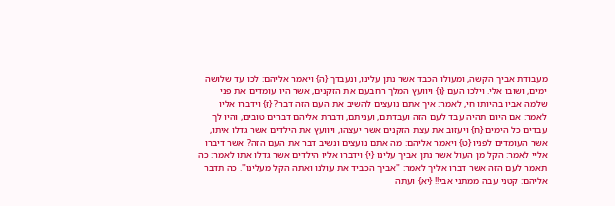מעבודת אביך הקשה, ומעולו הכבד אשר נתן עלינו, ונעבדך {ה} ויאמר אליהם: לכו עד שלושה ימים, ושובו אלי. וילכו העם {ו} ויוועץ המלך רחבעם את הזקנים, אשר היו עומדים את פני שלמה אביו בהיותו חי, לאמר: איך אתם נועצים להשיב את העם הזה דבר? {ז} וידברו אליו לאמר: אם היום תהיה עבד לעם הזה ועבדתם, ועניתם, ודברת אליהם דברים טובים, והיו לך עבדים כל הימים {ח} ויעזוב את עצת הזקנים אשר יעצהו, ויוועץ את הילדים אשר גדלו איתו, אשר העומדים לפניו {ט} ויאמר אליהם: מה אתם נועצים ונשיב דבר את העם הזה? אשר דיברו אליי לאמר: הקל מן העול אשר נתן אביך עלינו {י} וידברו אליו הילדים אשר גדלו אתו לאמר: כה תאמר לעם הזה אשר דברו אליך לאמר: "אביך הכביד את עולנו ואתה הקל מעלינו". כה תדבר אליהם: קטני עבה ממתני אבי!! {יא} ועתה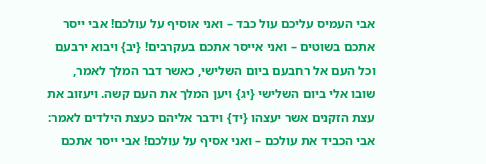אבי העמיס עליכם עול כבד – ואני אוסיף על עולכם! אבי ייסר אתכם בשוטים – ואני אייסר אתכם בעקרבים! {יב} ויבוא ירבעם וכל העם אל רחבעם ביום השלישי, כאשר דבר המלך לאמר, שובו אלי ביום השלישי {יג} ויען המלך את העם קשה. ויעזוב את עצת הזקנים אשר יעצהו {יד} וידבר אליהם כעצת הילדים לאמר: אבי הכביד את עולכם – ואני אסיף על עולכם! אבי ייסר אתכם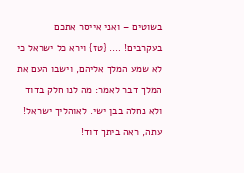בשוטים – ואני אייסר אתכם בעקרבים! …. {טז} וירא כל ישראל כי לא שמע המלך אליהם, וישבו העם את המלך דבר לאמר: מה לנו חלק בדוד ולא נחלה בבן ישי. לאוהליך ישראל! עתה, ראה ביתך דוד!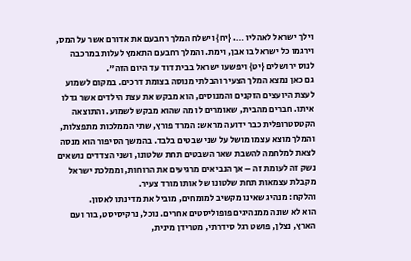וילך ישראל לאהליו …. {יח} וישלח המלך רחבעם את אדורם אשר על המס, וירגמו כל ישראל בו אבן, וימת. והמלך רחבעם התאמץ לעלות במרכבה לנוס ירושלים {יט} ויפשעו ישראל בבית דוד עד היום הזה".
גם כאן נמצא המלך הצעיר והבלתי מנוסה בצומת דרכים. במקום לשמוע לעצת היועצים הזקנים והמנוסים, הוא מבקש את עצת הילדים אשר גדלו איתו. חברים מהבית, שאומרים לו מה שהוא מבקש לשמוע. והתוצאה הקטסטרופלית כבר ידועה מראש: המרד פורץ, שתי הממלכות מתפצלות, והמלך מוצא עצמו מושל על שני שבטים בלבד. בהמשך הסיפור הוא מנסה לצאת למלחמה להשבת שאר השבטים תחת שלטונו, ושני הצדדים נושאים נשק זה לעומת זה – אך הנביאים מרגיעים את הרוחות, וממלכת ישראל מקבלת עצמאות תחת שלטונו של אותו מורד צעיר.
והלקח: מנהיג שאינו מקשיב למומחים, מוביל את מדינתו לאסון.
הוא לא שונה ממנהיגים פופוליסטים אחרים. נוכל, נרקיסיסט, בור ועם הארץ, נצלן, פושט רגל סידרתי, מטרידן מינית,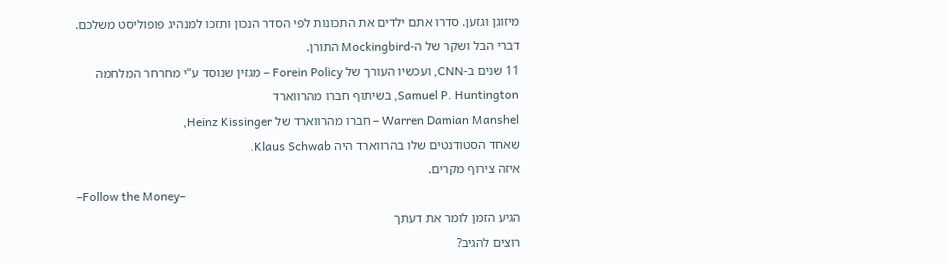מיזוגן וגזען. סדרו אתם ילדים את התכונות לפי הסדר הנכון ותזכו למנהיג פופוליסט משלכם.
דברי הבל ושקר של ה-Mockingbird התורן.
11 שנים ב-CNN, ועכשיו העורך של Forein Policy – מגזין שנוסד ע"י מחרחר המלחמה
Samuel P. Huntington, בשיתוף חברו מהרווארד
Warren Damian Manshel – חברו מהרווארד של Heinz Kissinger,
שאחד הסטודנטים שלו בהרווארד היה Klaus Schwab.
איזה צירוף מקרים.
–Follow the Money–
הגיע הזמן לומר את דעתך
רוצים להגיב?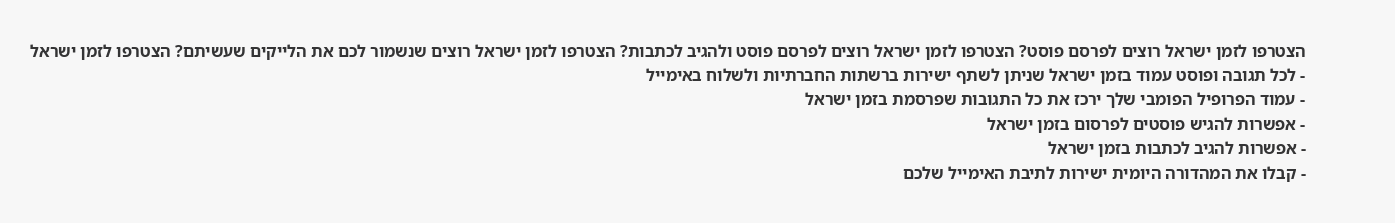הצטרפו לזמן ישראל רוצים לפרסם פוסט? הצטרפו לזמן ישראל רוצים לפרסם פוסט ולהגיב לכתבות? הצטרפו לזמן ישראל רוצים שנשמור לכם את הלייקים שעשיתם? הצטרפו לזמן ישראל
- לכל תגובה ופוסט עמוד בזמן ישראל שניתן לשתף ישירות ברשתות החברתיות ולשלוח באימייל
- עמוד הפרופיל הפומבי שלך ירכז את כל התגובות שפרסמת בזמן ישראל
- אפשרות להגיש פוסטים לפרסום בזמן ישראל
- אפשרות להגיב לכתבות בזמן ישראל
- קבלו את המהדורה היומית ישירות לתיבת האימייל שלכם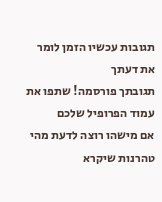תגובות עכשיו הזמן לומר את דעתך
תגובתך פורסמה! שתפו את עמוד הפרופיל שלכם
אם מישהו רוצה לדעת מהי טהרנות שיקרא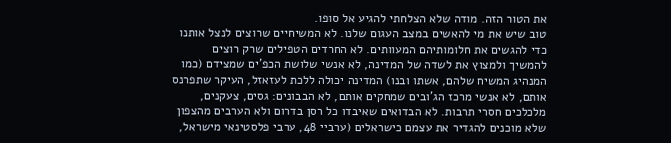את הטור הזה. מודה שלא הצלחתי להגיע אל סופו.
טוב שיש את מי להאשים במצב העגום שלנו. לא המשיחיים שרוצים לנצל אותנו כדי להגשים את חלומותיהם המעוותים. לא החרדים הטפילים שרק רוצים להמשיך ולמצוץ את לשדה של המדינה, לא אנשי שלושת הכפ'ים שמצידם (כמו המנהיג המשיח שלהם, אשתו ובנו) המדינה יכולה ללכת לעזאזל, העיקר שתפרנס אותם, לא אנשי מרכז הג'ובים שמחקים אותם, לא הבבונים: גסים, צעקנים, מלכלכים חסרי תרבות. לא הבדואים שאיבדו כל רסן בדרום ולא הערבים מהצפון שלא מוכנים להגדיר את עצמם כישראלים (ערביי 48, ערבי פלסטינאי מישראל,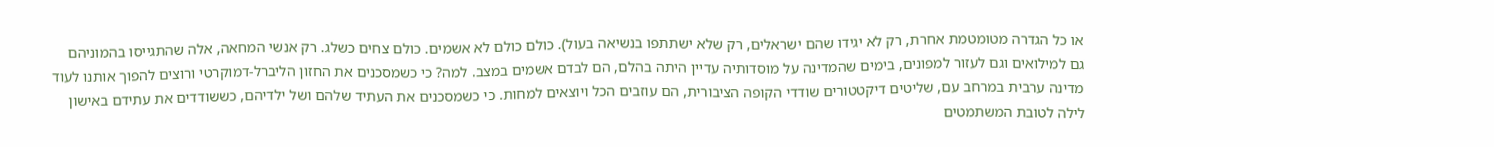או כל הגדרה מטומטמת אחרת, רק לא יגידו שהם ישראלים, רק שלא ישתתפו בנשיאה בעול). כולם כולם לא אשמים. כולם צחים כשלג. רק אנשי המחאה, אלה שהתגייסו בהמוניהם גם למילואים וגם לעזור למפונים, בימים שהמדינה על מוסדותיה עדיין היתה בהלם, הם לבדם אשמים במצב. למה? כי כשמסכנים את החזון הליברל-דמוקרטי ורוצים להפוך אותנו לעוד מדינה ערבית במרחב עם, שליטים דיקטטורים שודדי הקופה הציבורית, הם עוזבים הכל ויוצאים למחות. כי כשמסכנים את העתיד שלהם ושל ילדיהם, כששודדים את עתידם באישון לילה לטובת המשתמטים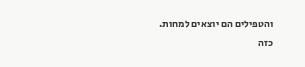והטפילים הם יוצאים למחות.
כזה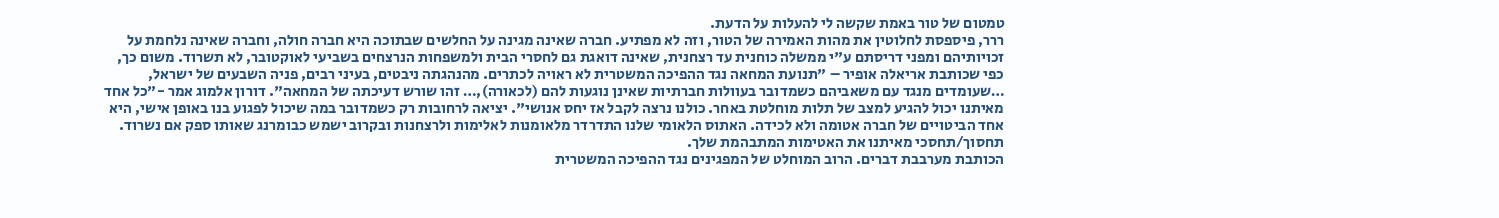טמטום של טור באמת שקשה לי להעלות על הדעת.
ררר, פיספסת לחלוטין את מהות האמירה של הטור, וזה לא מפתיע. חברה שאינה מגינה על החלשים שבתוכה היא חברה חולה, וחברה שאינה נלחמת על זכויותיהם ומפני דריסתם ע"י ממשלה כוחנית עד רצחנית, שאינה דואגת גם לחסרי הבית ולמשפחות הנרצחים בשביעי לאוקטובר, לא תשרוד. משום כך, כפי שכותבת אריאלה אופיר – "תנועת המחאה נגד ההפיכה המשטרית לא ראויה לכתרים. מהנהגתה ניבטים, בעיני רבים, פניה השבעים של ישראל, …שעומדים מנגד עם משאביהם כשמדובר בעוולות חברתיות שאינן נוגעות להם (לכאורה),… זהו שורש דעיכתה של המחאה". דורון אלמוג אמר -"כל אחד מאיתנו יכול להגיע למצב של תלות מוחלטת באחר. כולנו נרצה לקבל אז יחס אנושי". יציאה לרחובות רק כשמדובר במה שיכול לפגוע בנו באופן אישי, היא אחד הביטויים של חברה אטומה ולא לכידה. האתוס הלאומי שלנו התדרדר מלאומנות לאלימות ולרצחנות ובקרוב ישמש כבומרנג שאותו ספק אם נשרוד. תחסוך/תחסכי מאיתנו את האטימות המתבהמת שלך.
הכותבת מערבבת דברים. הרוב המוחלט של המפגינים נגד ההפיכה המשטרית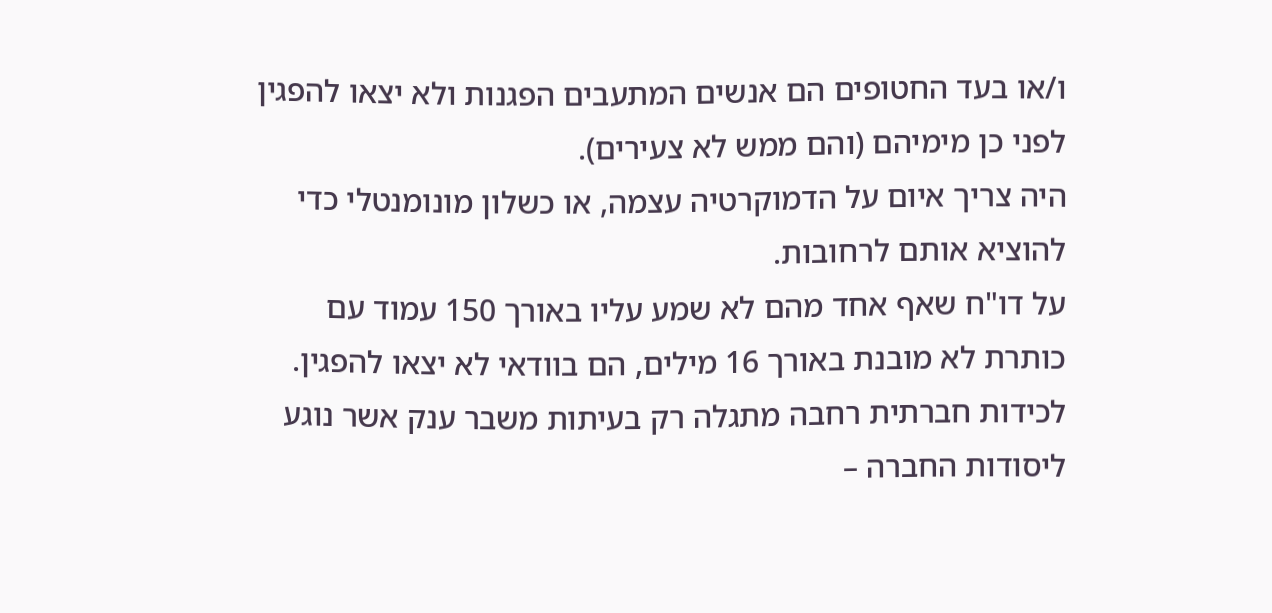ו/או בעד החטופים הם אנשים המתעבים הפגנות ולא יצאו להפגין לפני כן מימיהם (והם ממש לא צעירים).
היה צריך איום על הדמוקרטיה עצמה, או כשלון מונומנטלי כדי להוציא אותם לרחובות.
על דו"ח שאף אחד מהם לא שמע עליו באורך 150 עמוד עם כותרת לא מובנת באורך 16 מילים, הם בוודאי לא יצאו להפגין. לכידות חברתית רחבה מתגלה רק בעיתות משבר ענק אשר נוגע ליסודות החברה –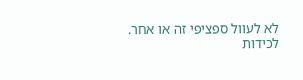לא לעוול ספציפי זה או אחר.
לכידות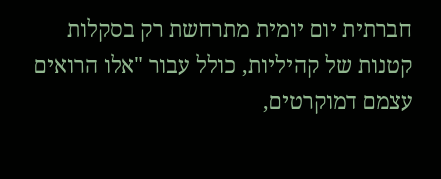חברתית יום יומית מתרחשת רק בסקלות קטנות של קהיליות, כולל עבור "אלו הרואים עצמם דמוקרטים,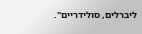ליברלים, סולידריים".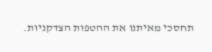תחסכי מאיתנו את ההטפות הצדקניות.